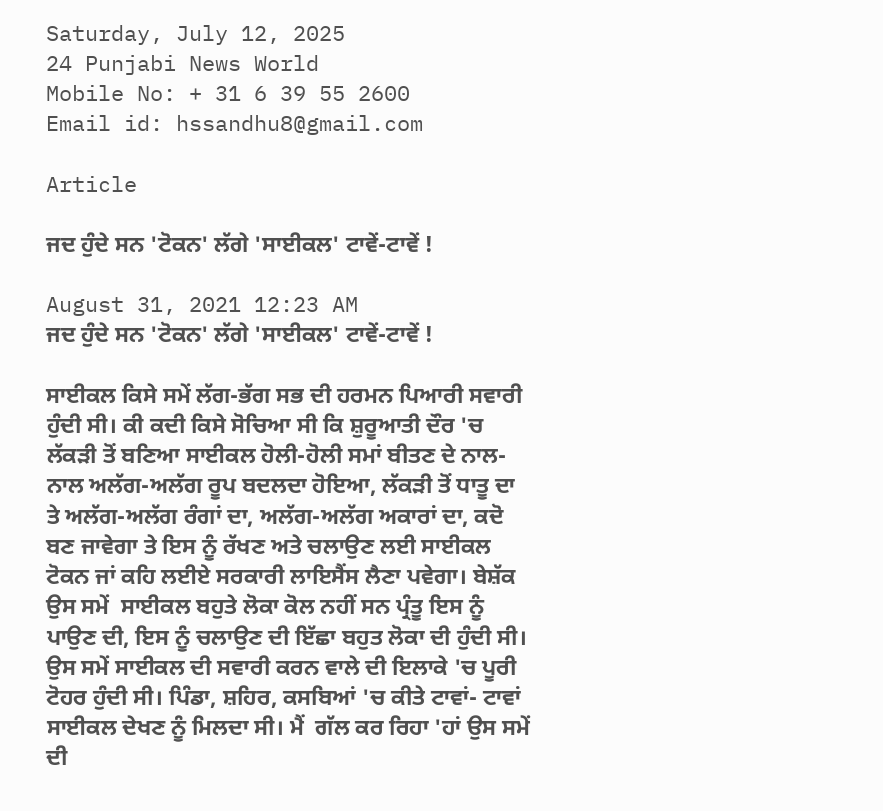Saturday, July 12, 2025
24 Punjabi News World
Mobile No: + 31 6 39 55 2600
Email id: hssandhu8@gmail.com

Article

ਜਦ ਹੁੰਦੇ ਸਨ 'ਟੋਕਨ' ਲੱਗੇ 'ਸਾਈਕਲ' ਟਾਵੇਂ-ਟਾਵੇਂ !

August 31, 2021 12:23 AM
ਜਦ ਹੁੰਦੇ ਸਨ 'ਟੋਕਨ' ਲੱਗੇ 'ਸਾਈਕਲ' ਟਾਵੇਂ-ਟਾਵੇਂ !

ਸਾਈਕਲ ਕਿਸੇ ਸਮੇਂ ਲੱਗ-ਭੱਗ ਸਭ ਦੀ ਹਰਮਨ ਪਿਆਰੀ ਸਵਾਰੀ ਹੁੰਦੀ ਸੀ। ਕੀ ਕਦੀ ਕਿਸੇ ਸੋਚਿਆ ਸੀ ਕਿ ਸ਼ੁਰੂਆਤੀ ਦੌਰ 'ਚ ਲੱਕੜੀ ਤੋਂ ਬਣਿਆ ਸਾਈਕਲ ਹੋਲੀ-ਹੋਲੀ ਸਮਾਂ ਬੀਤਣ ਦੇ ਨਾਲ-ਨਾਲ ਅਲੱਗ-ਅਲੱਗ ਰੂਪ ਬਦਲਦਾ ਹੋਇਆ, ਲੱਕੜੀ ਤੋਂ ਧਾਤੂ ਦਾ ਤੇ ਅਲੱਗ-ਅਲੱਗ ਰੰਗਾਂ ਦਾ, ਅਲੱਗ-ਅਲੱਗ ਅਕਾਰਾਂ ਦਾ, ਕਦੋ ਬਣ ਜਾਵੇਗਾ ਤੇ ਇਸ ਨੂੰ ਰੱਖਣ ਅਤੇ ਚਲਾਉਣ ਲਈ ਸਾਈਕਲ ਟੋਕਨ ਜਾਂ ਕਹਿ ਲਈਏ ਸਰਕਾਰੀ ਲਾਇਸੈਂਸ ਲੈਣਾ ਪਵੇਗਾ। ਬੇਸ਼ੱਕ ਉਸ ਸਮੇਂ  ਸਾਈਕਲ ਬਹੁਤੇ ਲੋਕਾ ਕੋਲ ਨਹੀਂ ਸਨ ਪ੍ਰੰਤੂ ਇਸ ਨੂੰ ਪਾਉਣ ਦੀ, ਇਸ ਨੂੰ ਚਲਾਉਣ ਦੀ ਇੱਛਾ ਬਹੁਤ ਲੋਕਾ ਦੀ ਹੁੰਦੀ ਸੀ। ਉਸ ਸਮੇਂ ਸਾਈਕਲ ਦੀ ਸਵਾਰੀ ਕਰਨ ਵਾਲੇ ਦੀ ਇਲਾਕੇ 'ਚ ਪੂਰੀ ਟੋਹਰ ਹੁੰਦੀ ਸੀ। ਪਿੰਡਾ, ਸ਼ਹਿਰ, ਕਸਬਿਆਂ 'ਚ ਕੀਤੇ ਟਾਵਾਂ- ਟਾਵਾਂ ਸਾਈਕਲ ਦੇਖਣ ਨੂੰ ਮਿਲਦਾ ਸੀ। ਮੈਂ  ਗੱਲ ਕਰ ਰਿਹਾ 'ਹਾਂ ਉਸ ਸਮੇਂ ਦੀ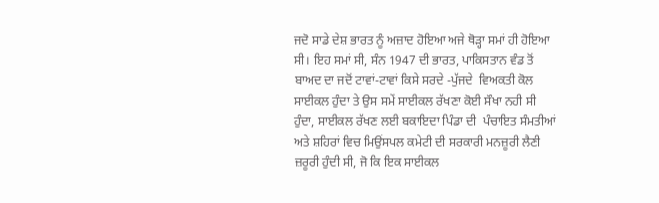ਜਦੋ ਸਾਡੇ ਦੇਸ਼ ਭਾਰਤ ਨੂੰ ਅਜ਼ਾਦ ਹੋਇਆ ਅਜੇ ਥੋੜ੍ਹਾ ਸਮਾਂ ਹੀ ਹੋਇਆ ਸੀ। ਇਹ ਸਮਾਂ ਸੀ, ਸੰਨ 1947 ਦੀ ਭਾਰਤ, ਪਾਕਿਸਤਾਨ ਵੰਡ ਤੋਂ ਬਾਅਦ ਦਾ ਜਦੋਂ ਟਾਵਾਂ-ਟਾਵਾਂ ਕਿਸੇ ਸਰਦੇ -ਪੁੱਜਦੇ  ਵਿਅਕਤੀ ਕੋਲ ਸਾਈਕਲ ਹੁੰਦਾ ਤੇ ਉਸ ਸਮੇਂ ਸਾਈਕਲ ਰੱਖਣਾ ਕੋਈ ਸੌਖਾ ਨਹੀ ਸੀ ਹੁੰਦਾ, ਸਾਈਕਲ ਰੱਖਣ ਲਈ ਬਕਾਇਦਾ ਪਿੰਡਾ ਦੀ  ਪੰਚਾਇਤ ਸੰਮਤੀਆਂ ਅਤੇ ਸ਼ਹਿਰਾਂ ਵਿਚ ਮਿਉਂਸਪਲ ਕਮੇਟੀ ਦੀ ਸਰਕਾਰੀ ਮਨਜ਼ੂਰੀ ਲੈਣੀ ਜ਼ਰੂਰੀ ਹੁੰਦੀ ਸੀ, ਜੋ ਕਿ ਇਕ ਸਾਈਕਲ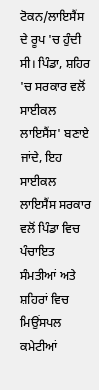ਟੋਕਨ/ਲਾਇਸੈਂਸ ਦੇ ਰੂਪ 'ਚ ਹੁੰਦੀ ਸੀ। ਪਿੰਡਾ, ਸ਼ਹਿਰ  'ਚ ਸਰਕਾਰ ਵਲੋਂ ਸਾਈਕਲ ਲਾਇਸੈਂਸ' ਬਣਾਏ ਜਾਂਦੇ, ਇਹ ਸਾਈਕਲ ਲਾਇਸੈਂਸ ਸਰਕਾਰ ਵਲੋਂ ਪਿੰਡਾ ਵਿਚ ਪੰਚਾਇਤ ਸੰਮਤੀਆਂ ਅਤੇ ਸ਼ਹਿਰਾਂ ਵਿਚ ਮਿਉਂਸਪਲ ਕਮੇਟੀਆਂ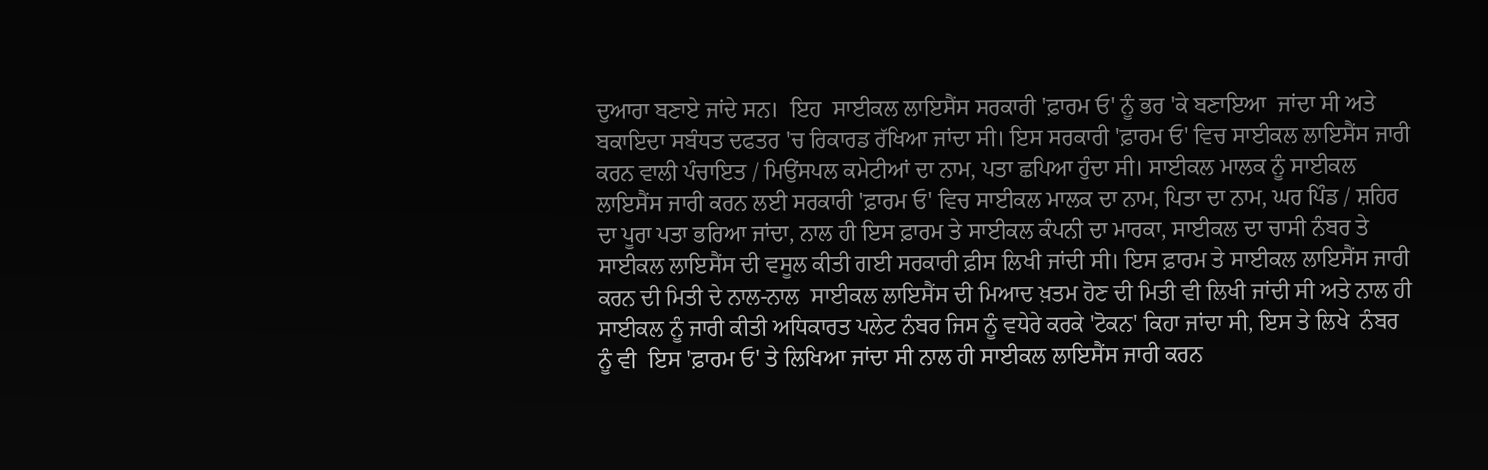ਦੁਆਰਾ ਬਣਾਏ ਜਾਂਦੇ ਸਨ।  ਇਹ  ਸਾਈਕਲ ਲਾਇਸੈਂਸ ਸਰਕਾਰੀ 'ਫ਼ਾਰਮ ਓ' ਨੂੰ ਭਰ 'ਕੇ ਬਣਾਇਆ  ਜਾਂਦਾ ਸੀ ਅਤੇ ਬਕਾਇਦਾ ਸਬੰਧਤ ਦਫਤਰ 'ਚ ਰਿਕਾਰਡ ਰੱਖਿਆ ਜਾਂਦਾ ਸੀ। ਇਸ ਸਰਕਾਰੀ 'ਫ਼ਾਰਮ ਓ' ਵਿਚ ਸਾਈਕਲ ਲਾਇਸੈਂਸ ਜਾਰੀ ਕਰਨ ਵਾਲੀ ਪੰਚਾਇਤ / ਮਿਉਂਸਪਲ ਕਮੇਟੀਆਂ ਦਾ ਨਾਮ, ਪਤਾ ਛਪਿਆ ਹੁੰਦਾ ਸੀ। ਸਾਈਕਲ ਮਾਲਕ ਨੂੰ ਸਾਈਕਲ ਲਾਇਸੈਂਸ ਜਾਰੀ ਕਰਨ ਲਈ ਸਰਕਾਰੀ 'ਫ਼ਾਰਮ ਓ' ਵਿਚ ਸਾਈਕਲ ਮਾਲਕ ਦਾ ਨਾਮ, ਪਿਤਾ ਦਾ ਨਾਮ, ਘਰ ਪਿੰਡ / ਸ਼ਹਿਰ ਦਾ ਪੂਰਾ ਪਤਾ ਭਰਿਆ ਜਾਂਦਾ, ਨਾਲ ਹੀ ਇਸ ਫ਼ਾਰਮ ਤੇ ਸਾਈਕਲ ਕੰਪਨੀ ਦਾ ਮਾਰਕਾ, ਸਾਈਕਲ ਦਾ ਚਾਸੀ ਨੰਬਰ ਤੇ ਸਾਈਕਲ ਲਾਇਸੈਂਸ ਦੀ ਵਸੂਲ ਕੀਤੀ ਗਈ ਸਰਕਾਰੀ ਫ਼ੀਸ ਲਿਖੀ ਜਾਂਦੀ ਸੀ। ਇਸ ਫ਼ਾਰਮ ਤੇ ਸਾਈਕਲ ਲਾਇਸੈਂਸ ਜਾਰੀ  ਕਰਨ ਦੀ ਮਿਤੀ ਦੇ ਨਾਲ-ਨਾਲ  ਸਾਈਕਲ ਲਾਇਸੈਂਸ ਦੀ ਮਿਆਦ ਖ਼ਤਮ ਹੋਣ ਦੀ ਮਿਤੀ ਵੀ ਲਿਖੀ ਜਾਂਦੀ ਸੀ ਅਤੇ ਨਾਲ ਹੀ ਸਾਈਕਲ ਨੂੰ ਜਾਰੀ ਕੀਤੀ ਅਧਿਕਾਰਤ ਪਲੇਟ ਨੰਬਰ ਜਿਸ ਨੂੰ ਵਧੇਰੇ ਕਰਕੇ 'ਟੋਕਨ' ਕਿਹਾ ਜਾਂਦਾ ਸੀ, ਇਸ ਤੇ ਲਿਖੇ  ਨੰਬਰ ਨੂੰ ਵੀ  ਇਸ 'ਫ਼ਾਰਮ ਓ' ਤੇ ਲਿਖਿਆ ਜਾਂਦਾ ਸੀ ਨਾਲ ਹੀ ਸਾਈਕਲ ਲਾਇਸੈਂਸ ਜਾਰੀ ਕਰਨ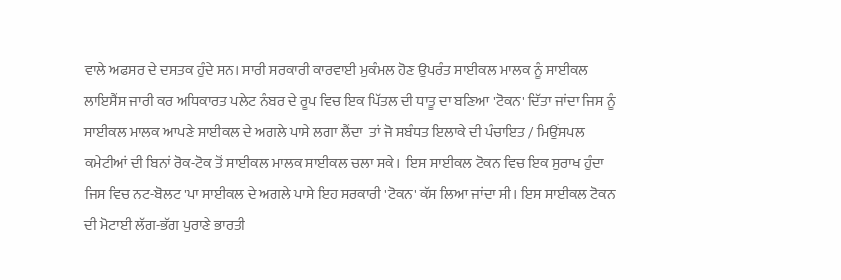ਵਾਲੇ ਅਫਸਰ ਦੇ ਦਸਤਕ ਹੁੰਦੇ ਸਨ। ਸਾਰੀ ਸਰਕਾਰੀ ਕਾਰਵਾਈ ਮੁਕੰਮਲ ਹੋਣ ਉਪਰੰਤ ਸਾਈਕਲ ਮਾਲਕ ਨੂੰ ਸਾਈਕਲ ਲਾਇਸੈਂਸ ਜਾਰੀ ਕਰ ਅਧਿਕਾਰਤ ਪਲੇਟ ਨੰਬਰ ਦੇ ਰੂਪ ਵਿਚ ਇਕ ਪਿੱਤਲ ਦੀ ਧਾਤੂ ਦਾ ਬਣਿਆ 'ਟੋਕਨ' ਦਿੱਤਾ ਜਾਂਦਾ ਜਿਸ ਨੂੰ ਸਾਈਕਲ ਮਾਲਕ ਆਪਣੇ ਸਾਈਕਲ ਦੇ ਅਗਲੇ ਪਾਸੇ ਲਗਾ ਲੈਂਦਾ  ਤਾਂ ਜੋ ਸਬੰਧਤ ਇਲਾਕੇ ਦੀ ਪੰਚਾਇਤ / ਮਿਉਂਸਪਲ ਕਮੇਟੀਆਂ ਦੀ ਬਿਨਾਂ ਰੋਕ-ਟੋਕ ਤੋਂ ਸਾਈਕਲ ਮਾਲਕ ਸਾਈਕਲ ਚਲਾ ਸਕੇ।  ਇਸ ਸਾਈਕਲ ਟੋਕਨ ਵਿਚ ਇਕ ਸੁਰਾਖ ਹੁੰਦਾ ਜਿਸ ਵਿਚ ਨਟ-ਬੋਲਟ 'ਪਾ ਸਾਈਕਲ ਦੇ ਅਗਲੇ ਪਾਸੇ ਇਹ ਸਰਕਾਰੀ 'ਟੋਕਨ' ਕੱਸ ਲਿਆ ਜਾਂਦਾ ਸੀ। ਇਸ ਸਾਈਕਲ ਟੋਕਨ ਦੀ ਮੋਟਾਈ ਲੱਗ-ਭੱਗ ਪੁਰਾਣੇ ਭਾਰਤੀ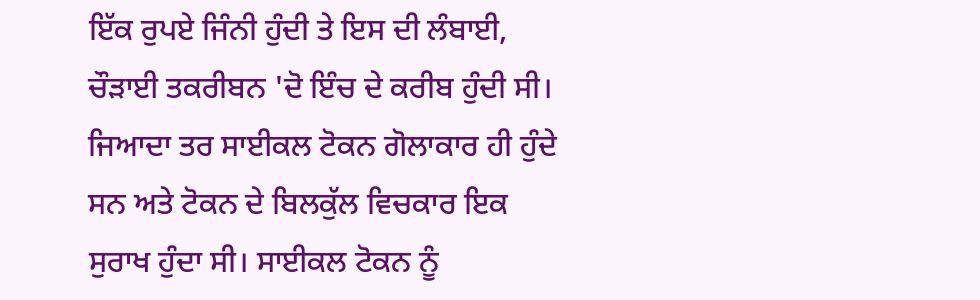ਇੱਕ ਰੁਪਏ ਜਿੰਨੀ ਹੁੰਦੀ ਤੇ ਇਸ ਦੀ ਲੰਬਾਈ, ਚੌੜਾਈ ਤਕਰੀਬਨ 'ਦੋ ਇੰਚ ਦੇ ਕਰੀਬ ਹੁੰਦੀ ਸੀ। ਜਿਆਦਾ ਤਰ ਸਾਈਕਲ ਟੋਕਨ ਗੋਲਾਕਾਰ ਹੀ ਹੁੰਦੇ ਸਨ ਅਤੇ ਟੋਕਨ ਦੇ ਬਿਲਕੁੱਲ ਵਿਚਕਾਰ ਇਕ ਸੁਰਾਖ ਹੁੰਦਾ ਸੀ। ਸਾਈਕਲ ਟੋਕਨ ਨੂੰ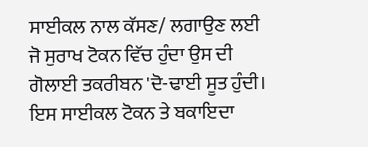ਸਾਈਕਲ ਨਾਲ ਕੱਸਣ/ ਲਗਾਉਣ ਲਈ ਜੋ ਸੁਰਾਖ ਟੋਕਨ ਵਿੱਚ ਹੁੰਦਾ ਉਸ ਦੀ ਗੋਲਾਈ ਤਕਰੀਬਨ 'ਦੋ-ਢਾਈ ਸੂਤ ਹੁੰਦੀ। ਇਸ ਸਾਈਕਲ ਟੋਕਨ ਤੇ ਬਕਾਇਦਾ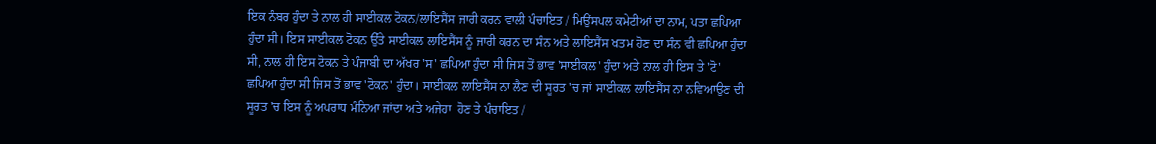ਇਕ ਨੰਬਰ ਹੁੰਦਾ ਤੇ ਨਾਲ ਹੀ ਸਾਈਕਲ ਟੋਕਨ/ਲਾਇਸੈਂਸ ਜਾਰੀ ਕਰਨ ਵਾਲੀ ਪੰਚਾਇਤ / ਮਿਉਂਸਪਲ ਕਮੇਟੀਆਂ ਦਾ ਨਾਮ, ਪਤਾ ਛਪਿਆ ਹੁੰਦਾ ਸੀ। ਇਸ ਸਾਈਕਲ ਟੋਕਨ ਉੱਤੇ ਸਾਈਕਲ ਲਾਇਸੈਂਸ ਨੂੰ ਜਾਰੀ ਕਰਨ ਦਾ ਸੰਨ ਅਤੇ ਲਾਇਸੈਂਸ ਖਤਮ ਹੋਣ ਦਾ ਸੰਨ ਵੀ ਛਪਿਆ ਹੁੰਦਾ ਸੀ, ਨਾਲ ਹੀ ਇਸ ਟੋਕਨ ਤੇ ਪੰਜਾਬੀ ਦਾ ਅੱਖਰ 'ਸ' ਛਪਿਆ ਹੁੰਦਾ ਸੀ ਜਿਸ ਤੋਂ ਭਾਵ 'ਸਾਈਕਲ' ਹੁੰਦਾ ਅਤੇ ਨਾਲ ਹੀ ਇਸ ਤੇ 'ਟੋ' ਛਪਿਆ ਹੁੰਦਾ ਸੀ ਜਿਸ ਤੋਂ ਭਾਵ 'ਟੋਕਨ' ਹੁੰਦਾ। ਸਾਈਕਲ ਲਾਇਸੈਂਸ ਨਾ ਲੈਣ ਦੀ ਸੂਰਤ 'ਚ ਜਾਂ ਸਾਈਕਲ ਲਾਇਸੈਂਸ ਨਾ ਨਵਿਆਉਣ ਦੀ ਸੂਰਤ 'ਚ ਇਸ ਨੂੰ ਅਪਰਾਧ ਮੰਨਿਆ ਜਾਂਦਾ ਅਤੇ ਅਜੇਹਾ  ਹੋਣ ਤੇ ਪੰਚਾਇਤ /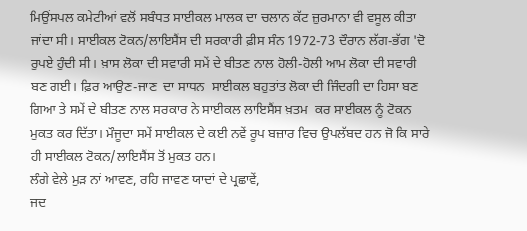ਮਿਉਂਸਪਲ ਕਮੇਟੀਆਂ ਵਲੋਂ ਸਬੰਧਤ ਸਾਈਕਲ ਮਾਲਕ ਦਾ ਚਲਾਨ ਕੱਟ ਜ਼ੁਰਮਾਨਾ ਵੀ ਵਸੂਲ ਕੀਤਾ ਜਾਂਦਾ ਸੀ। ਸਾਈਕਲ ਟੋਕਨ/ਲਾਇਸੈਂਸ ਦੀ ਸਰਕਾਰੀ ਫ਼ੀਸ ਸੰਨ 1972-73 ਦੌਰਾਨ ਲੱਗ-ਭੱਗ 'ਦੋ ਰੁਪਏ ਹੁੰਦੀ ਸੀ। ਖ਼ਾਸ ਲੋਕਾ ਦੀ ਸਵਾਰੀ ਸਮੇਂ ਦੇ ਬੀਤਣ ਨਾਲ ਹੋਲੀ-ਹੋਲੀ ਆਮ ਲੋਕਾ ਦੀ ਸਵਾਰੀ ਬਣ ਗਈ। ਫ਼ਿਰ ਆਉਣ-ਜਾਣ  ਦਾ ਸਾਧਨ  ਸਾਈਕਲ ਬਹੁਤਾਂਤ ਲੋਕਾ ਦੀ ਜਿੰਦਗੀ ਦਾ ਹਿਸਾ ਬਣ ਗਿਆ ਤੇ ਸਮੇਂ ਦੇ ਬੀਤਣ ਨਾਲ ਸਰਕਾਰ ਨੇ ਸਾਈਕਲ ਲਾਇਸੈਂਸ ਖ਼ਤਮ  ਕਰ ਸਾਈਕਲ ਨੂੰ ਟੋਕਨ ਮੁਕਤ ਕਰ ਦਿੱਤਾ। ਮੌਜੂਦਾ ਸਮੇਂ ਸਾਈਕਲ ਦੇ ਕਈ ਨਵੇਂ ਰੂਪ ਬਜ਼ਾਰ ਵਿਚ ਉਪਲੱਬਦ ਹਨ ਜੋ ਕਿ ਸਾਰੇ ਹੀ ਸਾਈਕਲ ਟੋਕਨ/ਲਾਇਸੈਂਸ ਤੋਂ ਮੁਕਤ ਹਨ।
ਲੰਗੇ ਵੇਲੇ ਮੁੜ ਨਾਂ ਆਵਣ, ਰਹਿ ਜਾਵਣ ਯਾਦਾਂ ਦੇ ਪ੍ਰਛਾਵੇਂ,
ਜਦ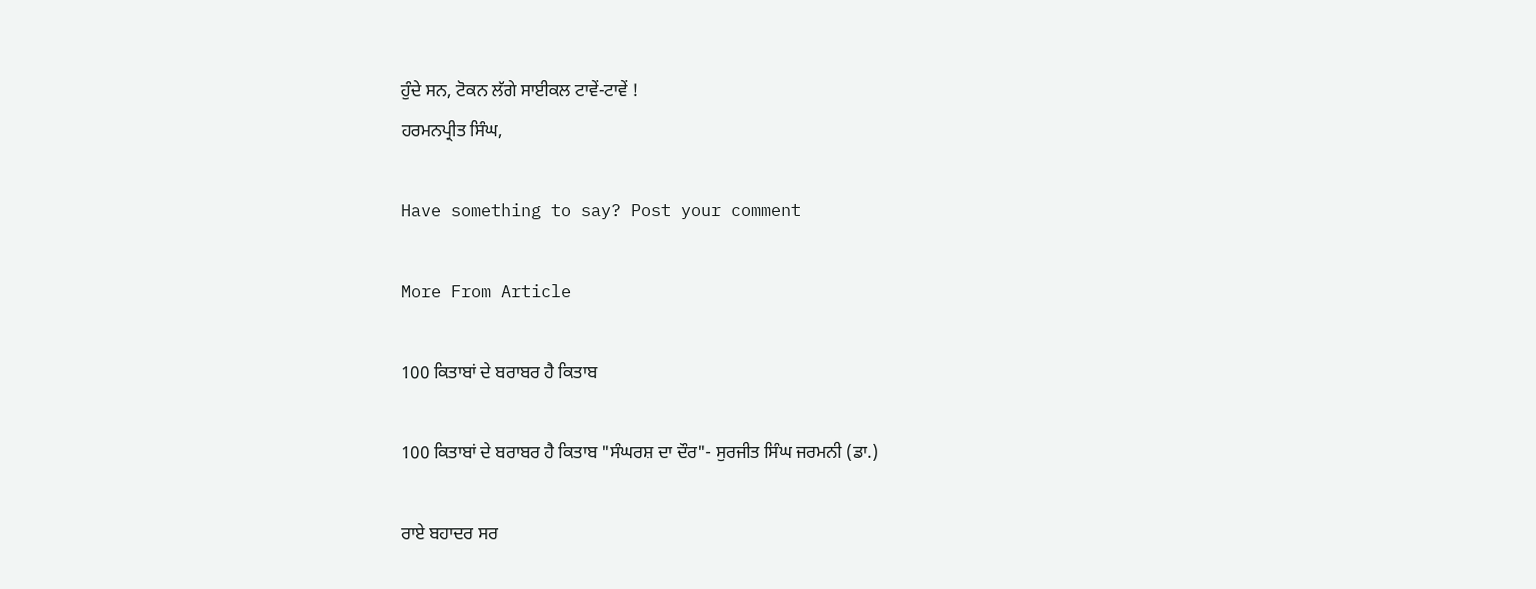ਹੁੰਦੇ ਸਨ, ਟੋਕਨ ਲੱਗੇ ਸਾਈਕਲ ਟਾਵੇਂ-ਟਾਵੇਂ !
ਹਰਮਨਪ੍ਰੀਤ ਸਿੰਘ,

Have something to say? Post your comment

More From Article

100 ਕਿਤਾਬਾਂ ਦੇ ਬਰਾਬਰ ਹੈ ਕਿਤਾਬ

100 ਕਿਤਾਬਾਂ ਦੇ ਬਰਾਬਰ ਹੈ ਕਿਤਾਬ "ਸੰਘਰਸ਼ ਦਾ ਦੌਰ"- ਸੁਰਜੀਤ ਸਿੰਘ ਜਰਮਨੀ (ਡਾ.)

ਰਾਏ ਬਹਾਦਰ ਸਰ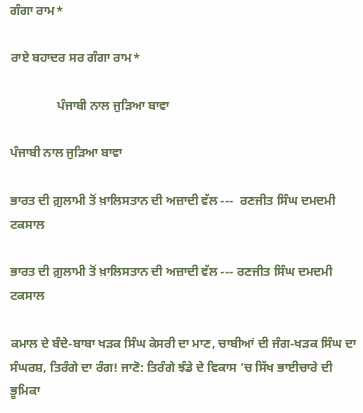ਗੰਗਾ ਰਾਮ*

ਰਾਏ ਬਹਾਦਰ ਸਰ ਗੰਗਾ ਰਾਮ*

               ਪੰਜਾਬੀ ਨਾਲ ਜੁੜਿਆ ਬਾਵਾ

ਪੰਜਾਬੀ ਨਾਲ ਜੁੜਿਆ ਬਾਵਾ

ਭਾਰਤ ਦੀ ਗ਼ੁਲਾਮੀ ਤੋਂ ਖ਼ਾਲਿਸਤਾਨ ਦੀ ਅਜ਼ਾਦੀ ਵੱਲ ---  ਰਣਜੀਤ ਸਿੰਘ ਦਮਦਮੀ ਟਕਸਾਲ

ਭਾਰਤ ਦੀ ਗ਼ੁਲਾਮੀ ਤੋਂ ਖ਼ਾਲਿਸਤਾਨ ਦੀ ਅਜ਼ਾਦੀ ਵੱਲ --- ਰਣਜੀਤ ਸਿੰਘ ਦਮਦਮੀ ਟਕਸਾਲ

ਕਮਾਲ ਦੇ ਬੰਦੇ-ਬਾਬਾ ਖੜਕ ਸਿੰਘ ਕੇਸਰੀ ਦਾ ਮਾਣ, ਚਾਬੀਆਂ ਦੀ ਜੰਗ-ਖੜਕ ਸਿੰਘ ਦਾ ਸੰਘਰਸ਼, ਤਿਰੰਗੇ ਦਾ ਰੰਗ! ਜਾਣੋ: ਤਿਰੰਗੇ ਝੰਡੇ ਦੇ ਵਿਕਾਸ ’ਚ ਸਿੱਖ ਭਾਈਚਾਰੇ ਦੀ ਭੂਮਿਕਾ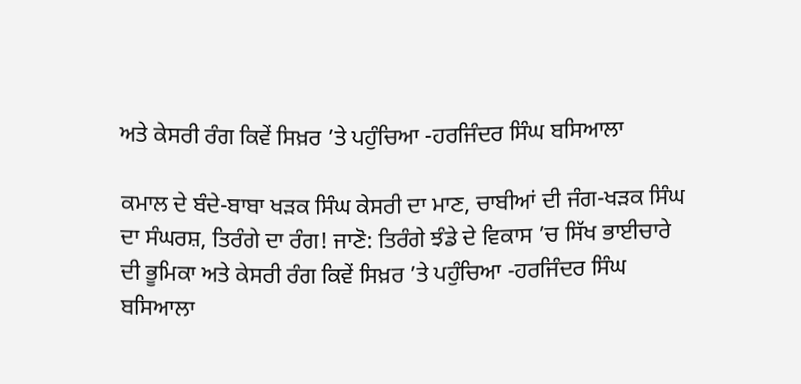ਅਤੇ ਕੇਸਰੀ ਰੰਗ ਕਿਵੇਂ ਸਿਖ਼ਰ ’ਤੇ ਪਹੁੰਚਿਆ -ਹਰਜਿੰਦਰ ਸਿੰਘ ਬਸਿਆਲਾ

ਕਮਾਲ ਦੇ ਬੰਦੇ-ਬਾਬਾ ਖੜਕ ਸਿੰਘ ਕੇਸਰੀ ਦਾ ਮਾਣ, ਚਾਬੀਆਂ ਦੀ ਜੰਗ-ਖੜਕ ਸਿੰਘ ਦਾ ਸੰਘਰਸ਼, ਤਿਰੰਗੇ ਦਾ ਰੰਗ! ਜਾਣੋ: ਤਿਰੰਗੇ ਝੰਡੇ ਦੇ ਵਿਕਾਸ ’ਚ ਸਿੱਖ ਭਾਈਚਾਰੇ ਦੀ ਭੂਮਿਕਾ ਅਤੇ ਕੇਸਰੀ ਰੰਗ ਕਿਵੇਂ ਸਿਖ਼ਰ ’ਤੇ ਪਹੁੰਚਿਆ -ਹਰਜਿੰਦਰ ਸਿੰਘ ਬਸਿਆਲਾ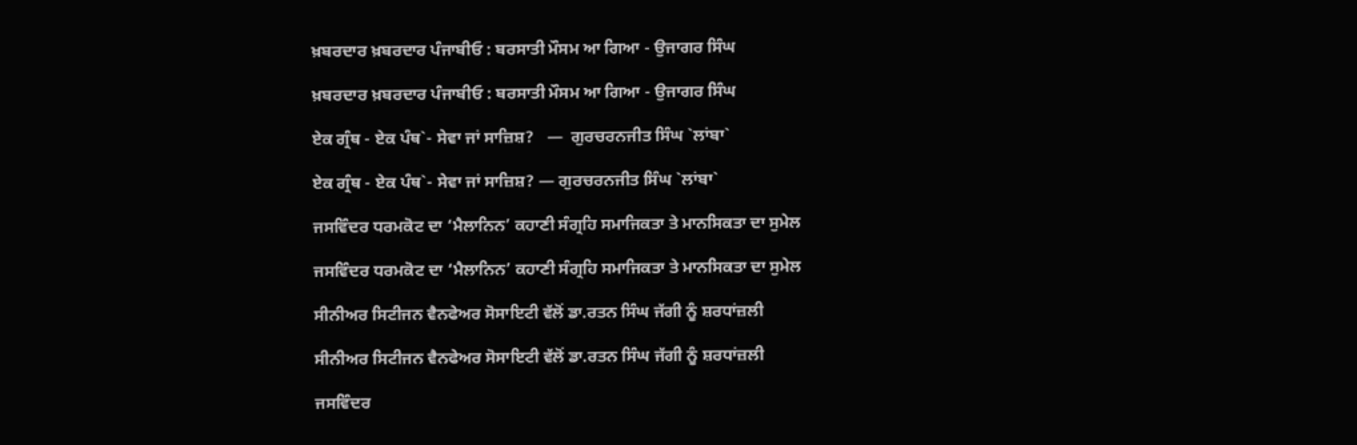ਖ਼ਬਰਦਾਰ ਖ਼ਬਰਦਾਰ ਪੰਜਾਬੀਓ : ਬਰਸਾਤੀ ਮੌਸਮ ਆ ਗਿਆ - ਉਜਾਗਰ ਸਿੰਘ

ਖ਼ਬਰਦਾਰ ਖ਼ਬਰਦਾਰ ਪੰਜਾਬੀਓ : ਬਰਸਾਤੀ ਮੌਸਮ ਆ ਗਿਆ - ਉਜਾਗਰ ਸਿੰਘ

ਏਕ ਗ੍ਰੰਥ - ਏਕ ਪੰਥ`- ਸੇਵਾ ਜਾਂ ਸਾਜ਼ਿਸ਼?   —  ਗੁਰਚਰਨਜੀਤ ਸਿੰਘ `ਲਾਂਬਾ`

ਏਕ ਗ੍ਰੰਥ - ਏਕ ਪੰਥ`- ਸੇਵਾ ਜਾਂ ਸਾਜ਼ਿਸ਼? — ਗੁਰਚਰਨਜੀਤ ਸਿੰਘ `ਲਾਂਬਾ`

ਜਸਵਿੰਦਰ ਧਰਮਕੋਟ ਦਾ ‘ਮੈਲਾਨਿਨ’ ਕਹਾਣੀ ਸੰਗ੍ਰਹਿ ਸਮਾਜਿਕਤਾ ਤੇ ਮਾਨਸਿਕਤਾ ਦਾ ਸੁਮੇਲ

ਜਸਵਿੰਦਰ ਧਰਮਕੋਟ ਦਾ ‘ਮੈਲਾਨਿਨ’ ਕਹਾਣੀ ਸੰਗ੍ਰਹਿ ਸਮਾਜਿਕਤਾ ਤੇ ਮਾਨਸਿਕਤਾ ਦਾ ਸੁਮੇਲ

ਸੀਨੀਅਰ ਸਿਟੀਜਨ ਵੈਨਫੇਅਰ ਸੋਸਾਇਟੀ ਵੱਲੋਂ ਡਾ.ਰਤਨ ਸਿੰਘ ਜੱਗੀ ਨੂੰ ਸ਼ਰਧਾਂਜ਼ਲੀ

ਸੀਨੀਅਰ ਸਿਟੀਜਨ ਵੈਨਫੇਅਰ ਸੋਸਾਇਟੀ ਵੱਲੋਂ ਡਾ.ਰਤਨ ਸਿੰਘ ਜੱਗੀ ਨੂੰ ਸ਼ਰਧਾਂਜ਼ਲੀ

ਜਸਵਿੰਦਰ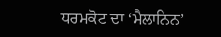ਧਰਮਕੋਟ ਦਾ ‘ਮੈਲਾਨਿਨ’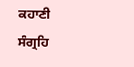ਕਹਾਣੀ ਸੰਗ੍ਰਹਿ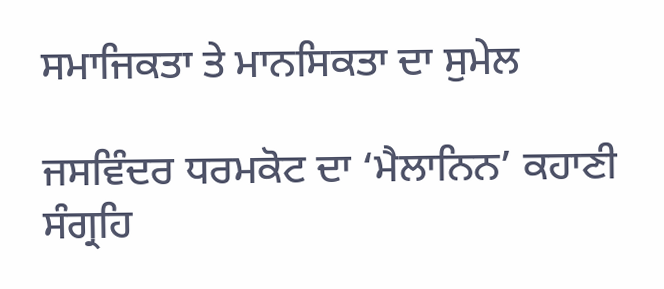ਸਮਾਜਿਕਤਾ ਤੇ ਮਾਨਸਿਕਤਾ ਦਾ ਸੁਮੇਲ

ਜਸਵਿੰਦਰ ਧਰਮਕੋਟ ਦਾ ‘ਮੈਲਾਨਿਨ’ ਕਹਾਣੀ ਸੰਗ੍ਰਹਿ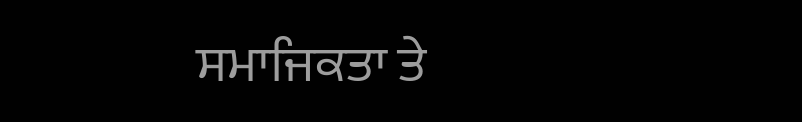ਸਮਾਜਿਕਤਾ ਤੇ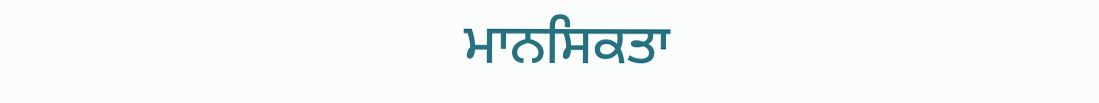ਮਾਨਸਿਕਤਾ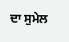ਦਾ ਸੁਮੇਲ